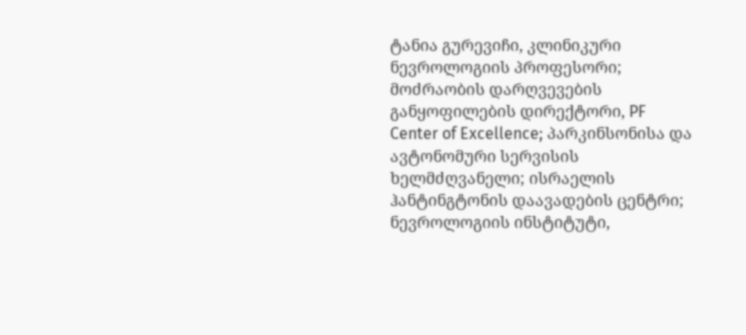ტანია გურევიჩი, კლინიკური ნევროლოგიის პროფესორი; მოძრაობის დარღვევების განყოფილების დირექტორი, PF Center of Excellence; პარკინსონისა და ავტონომური სერვისის ხელმძღვანელი; ისრაელის ჰანტინგტონის დაავადების ცენტრი; ნევროლოგიის ინსტიტუტი,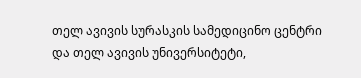თელ ავივის სურასკის სამედიცინო ცენტრი და თელ ავივის უნივერსიტეტი,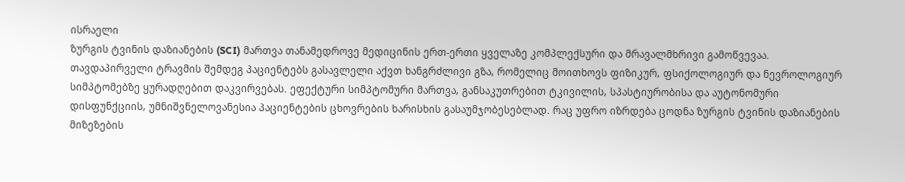ისრაელი
ზურგის ტვინის დაზიანების (SCI) მართვა თანამედროვე მედიცინის ერთ-ერთი ყველაზე კომპლექსური და მრავალმხრივი გამოწვევაა. თავდაპირველი ტრავმის შემდეგ პაციენტებს გასავლელი აქვთ ხანგრძლივი გზა, რომელიც მოითხოვს ფიზიკურ, ფსიქოლოგიურ და ნევროლოგიურ სიმპტომებზე ყურადღებით დაკვირვებას. ეფექტური სიმპტომური მართვა, განსაკუთრებით ტკივილის, სპასტიურობისა და აუტონომური დისფუნქციის, უმნიშვნელოვანესია პაციენტების ცხოვრების ხარისხის გასაუმჯობესებლად. რაც უფრო იზრდება ცოდნა ზურგის ტვინის დაზიანების მიზეზების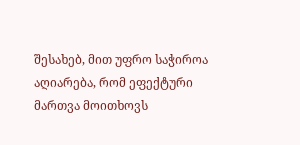შესახებ, მით უფრო საჭიროა აღიარება, რომ ეფექტური მართვა მოითხოვს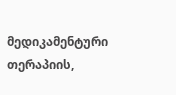მედიკამენტური თერაპიის,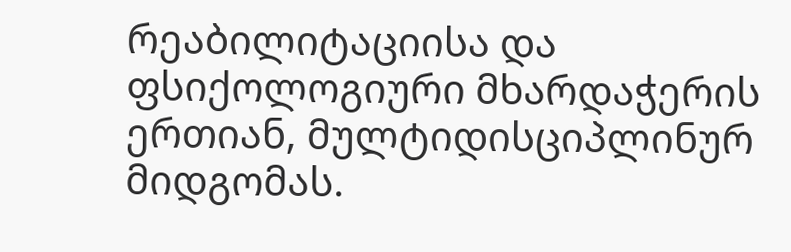რეაბილიტაციისა და ფსიქოლოგიური მხარდაჭერის ერთიან, მულტიდისციპლინურ მიდგომას.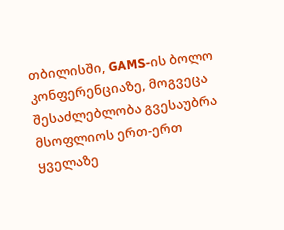თბილისში, GAMS-ის ბოლო კონფერენციაზე, მოგვეცა შესაძლებლობა გვესაუბრა მსოფლიოს ერთ-ერთ ყველაზე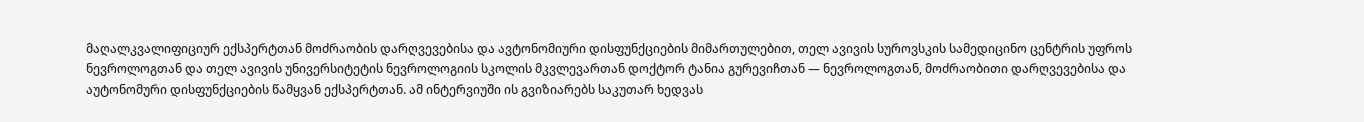მაღალკვალიფიციურ ექსპერტთან მოძრაობის დარღვევებისა და ავტონომიური დისფუნქციების მიმართულებით, თელ ავივის სუროვსკის სამედიცინო ცენტრის უფროს ნევროლოგთან და თელ ავივის უნივერსიტეტის ნევროლოგიის სკოლის მკვლევართან დოქტორ ტანია გურევიჩთან — ნევროლოგთან, მოძრაობითი დარღვევებისა და აუტონომური დისფუნქციების წამყვან ექსპერტთან. ამ ინტერვიუში ის გვიზიარებს საკუთარ ხედვას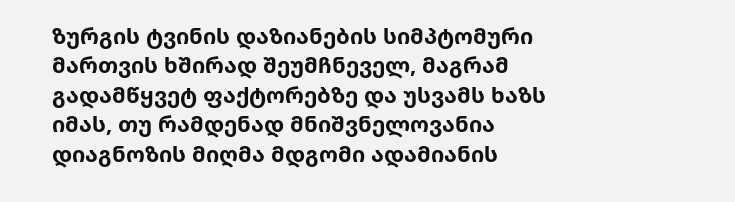ზურგის ტვინის დაზიანების სიმპტომური მართვის ხშირად შეუმჩნეველ, მაგრამ გადამწყვეტ ფაქტორებზე და უსვამს ხაზს იმას, თუ რამდენად მნიშვნელოვანია დიაგნოზის მიღმა მდგომი ადამიანის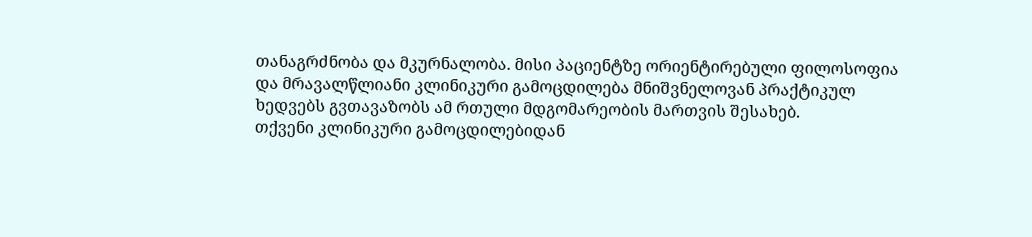თანაგრძნობა და მკურნალობა. მისი პაციენტზე ორიენტირებული ფილოსოფია და მრავალწლიანი კლინიკური გამოცდილება მნიშვნელოვან პრაქტიკულ ხედვებს გვთავაზობს ამ რთული მდგომარეობის მართვის შესახებ.
თქვენი კლინიკური გამოცდილებიდან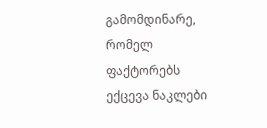გამომდინარე, რომელ ფაქტორებს ექცევა ნაკლები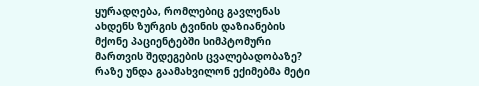ყურადღება, რომლებიც გავლენას ახდენს ზურგის ტვინის დაზიანების მქონე პაციენტებში სიმპტომური მართვის შედეგების ცვალებადობაზე? რაზე უნდა გაამახვილონ ექიმებმა მეტი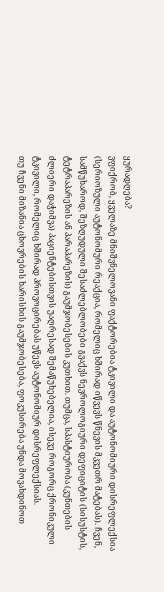ყურადღება?
ვფიქრობ, ყველაზე მნიშვნელოვანი ფაქტორებია ტკივილი და აუტონომიური დისრეფლექსია (სერიოზული აუტონომური რეაქცია, რომელიც ხშირად იწვევს წნევის მკვეთრ მატებას). ჩვენ, სამწუხაროდ, შეზღუდული შესაძლებლობები გვაქვს ნევროლოგიური დეფიციტის (სისუსტის, ტეტრაპარეზის ან პარაპარეზის) გაუმჯობესების კუთხით. თუმცა, სპასტიურობა (კუნთების ძლიერი დაჭიმვა) პაციენტებისთვის უაღრესად შემაწუხებელია, ისევე როგორც ქრონიკული ტკივილი, რომელიც ხშირად პროვოცირებას უწევს აუტონომიურ დისრეფლექსიას.
თუ ჩვენი მიზანია ცხოვრების ხარისხის გაუმჯობესება, ფოკუსირება უნდა მოვახდინოთ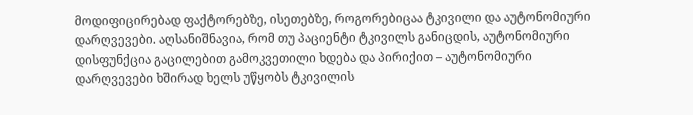მოდიფიცირებად ფაქტორებზე, ისეთებზე, როგორებიცაა ტკივილი და აუტონომიური დარღვევები. აღსანიშნავია, რომ თუ პაციენტი ტკივილს განიცდის, აუტონომიური დისფუნქცია გაცილებით გამოკვეთილი ხდება და პირიქით – აუტონომიური დარღვევები ხშირად ხელს უწყობს ტკივილის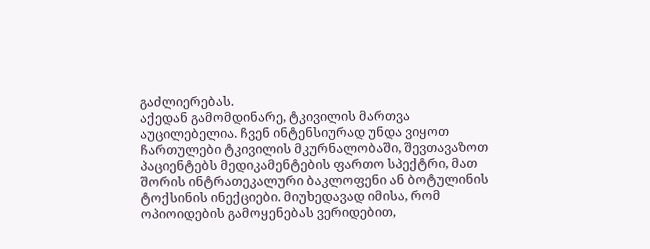გაძლიერებას.
აქედან გამომდინარე, ტკივილის მართვა აუცილებელია. ჩვენ ინტენსიურად უნდა ვიყოთ ჩართულები ტკივილის მკურნალობაში, შევთავაზოთ პაციენტებს მედიკამენტების ფართო სპექტრი, მათ შორის ინტრათეკალური ბაკლოფენი ან ბოტულინის ტოქსინის ინექციები. მიუხედავად იმისა, რომ ოპიოიდების გამოყენებას ვერიდებით,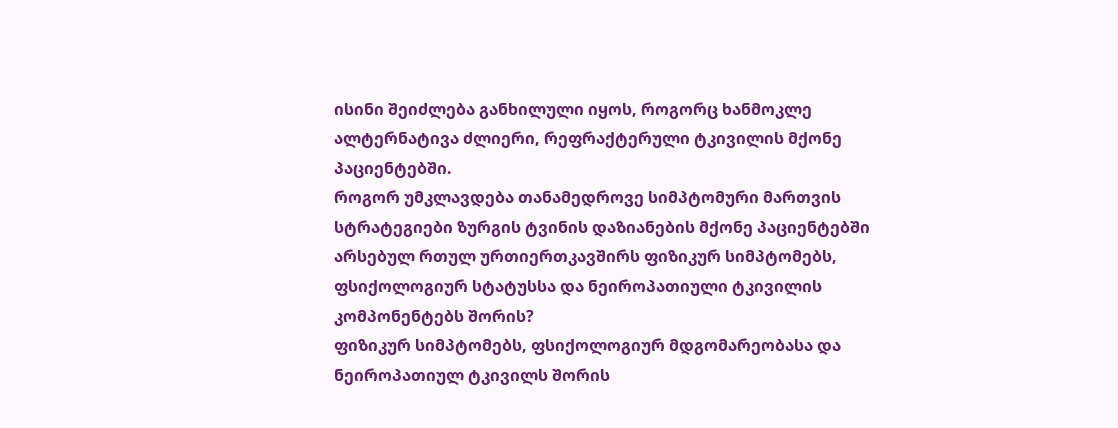ისინი შეიძლება განხილული იყოს, როგორც ხანმოკლე ალტერნატივა ძლიერი, რეფრაქტერული ტკივილის მქონე პაციენტებში.
როგორ უმკლავდება თანამედროვე სიმპტომური მართვის სტრატეგიები ზურგის ტვინის დაზიანების მქონე პაციენტებში არსებულ რთულ ურთიერთკავშირს ფიზიკურ სიმპტომებს, ფსიქოლოგიურ სტატუსსა და ნეიროპათიული ტკივილის კომპონენტებს შორის?
ფიზიკურ სიმპტომებს, ფსიქოლოგიურ მდგომარეობასა და ნეიროპათიულ ტკივილს შორის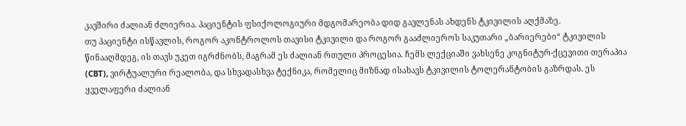კავშირი ძალიან ძლიერია. პაციენტის ფსიქოლოგიური მდგომარეობა დიდ გავლენას ახდენს ტკივილის აღქმაზე.
თუ პაციენტი ისწავლის, როგორ აკონტროლოს თავისი ტკივილი და როგორ გააძლიეროს საკუთარი „ბარიერები“ ტკივილის წინააღმდეგ, ის თავს უკეთ იგრძნობს, მაგრამ ეს ძალიან რთული პროცესია. ჩემს ლექციაში ვახსენე კოგნიტურ-ქცევითი თერაპია (CBT), ვირტუალური რეალობა, და სხვადასხვა ტექნიკა, რომელიც მიზნად ისახავს ტკივილის ტოლერანტობის გაზრდას. ეს ყველაფერი ძალიან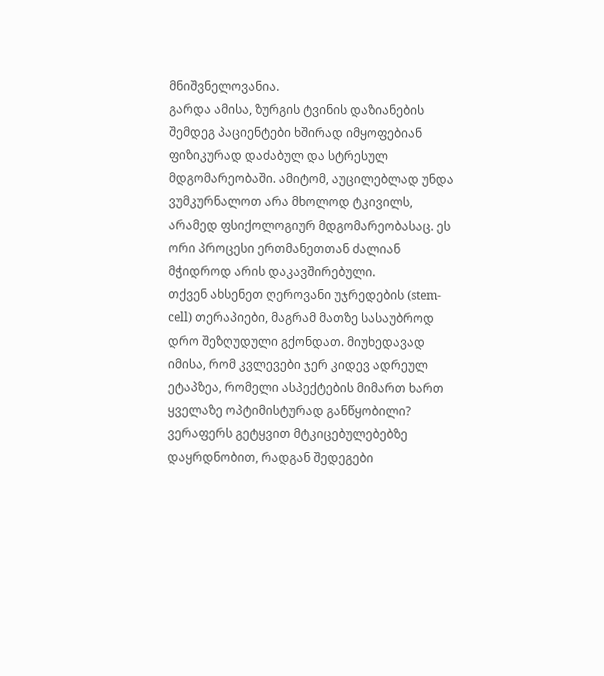მნიშვნელოვანია.
გარდა ამისა, ზურგის ტვინის დაზიანების შემდეგ პაციენტები ხშირად იმყოფებიან ფიზიკურად დაძაბულ და სტრესულ მდგომარეობაში. ამიტომ, აუცილებლად უნდა ვუმკურნალოთ არა მხოლოდ ტკივილს, არამედ ფსიქოლოგიურ მდგომარეობასაც. ეს ორი პროცესი ერთმანეთთან ძალიან მჭიდროდ არის დაკავშირებული.
თქვენ ახსენეთ ღეროვანი უჯრედების (stem-cell) თერაპიები, მაგრამ მათზე სასაუბროდ დრო შეზღუდული გქონდათ. მიუხედავად იმისა, რომ კვლევები ჯერ კიდევ ადრეულ ეტაპზეა, რომელი ასპექტების მიმართ ხართ ყველაზე ოპტიმისტურად განწყობილი?
ვერაფერს გეტყვით მტკიცებულებებზე დაყრდნობით, რადგან შედეგები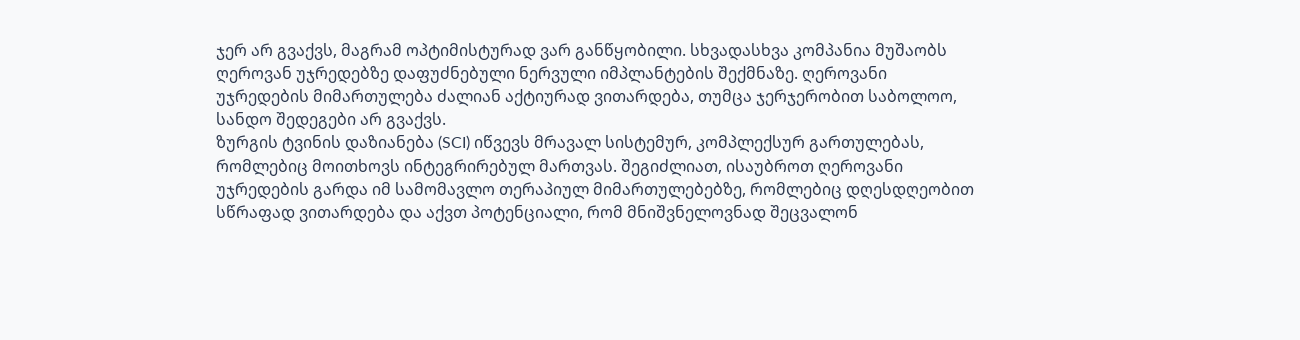ჯერ არ გვაქვს, მაგრამ ოპტიმისტურად ვარ განწყობილი. სხვადასხვა კომპანია მუშაობს ღეროვან უჯრედებზე დაფუძნებული ნერვული იმპლანტების შექმნაზე. ღეროვანი უჯრედების მიმართულება ძალიან აქტიურად ვითარდება, თუმცა ჯერჯერობით საბოლოო, სანდო შედეგები არ გვაქვს.
ზურგის ტვინის დაზიანება (SCI) იწვევს მრავალ სისტემურ, კომპლექსურ გართულებას, რომლებიც მოითხოვს ინტეგრირებულ მართვას. შეგიძლიათ, ისაუბროთ ღეროვანი უჯრედების გარდა იმ სამომავლო თერაპიულ მიმართულებებზე, რომლებიც დღესდღეობით სწრაფად ვითარდება და აქვთ პოტენციალი, რომ მნიშვნელოვნად შეცვალონ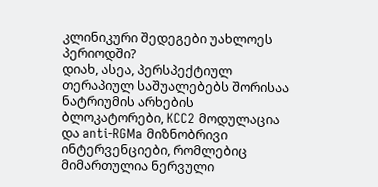კლინიკური შედეგები უახლოეს პერიოდში?
დიახ, ასეა, პერსპექტიულ თერაპიულ საშუალებებს შორისაა ნატრიუმის არხების ბლოკატორები, KCC2 მოდულაცია და anti-RGMa მიზნობრივი ინტერვენციები, რომლებიც მიმართულია ნერვული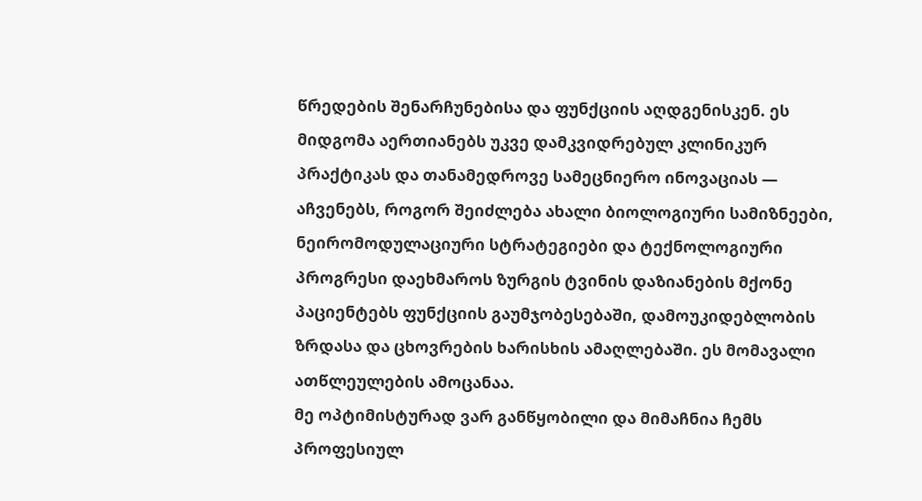წრედების შენარჩუნებისა და ფუნქციის აღდგენისკენ. ეს მიდგომა აერთიანებს უკვე დამკვიდრებულ კლინიკურ პრაქტიკას და თანამედროვე სამეცნიერო ინოვაციას — აჩვენებს, როგორ შეიძლება ახალი ბიოლოგიური სამიზნეები, ნეირომოდულაციური სტრატეგიები და ტექნოლოგიური პროგრესი დაეხმაროს ზურგის ტვინის დაზიანების მქონე პაციენტებს ფუნქციის გაუმჯობესებაში, დამოუკიდებლობის ზრდასა და ცხოვრების ხარისხის ამაღლებაში. ეს მომავალი ათწლეულების ამოცანაა.
მე ოპტიმისტურად ვარ განწყობილი და მიმაჩნია ჩემს პროფესიულ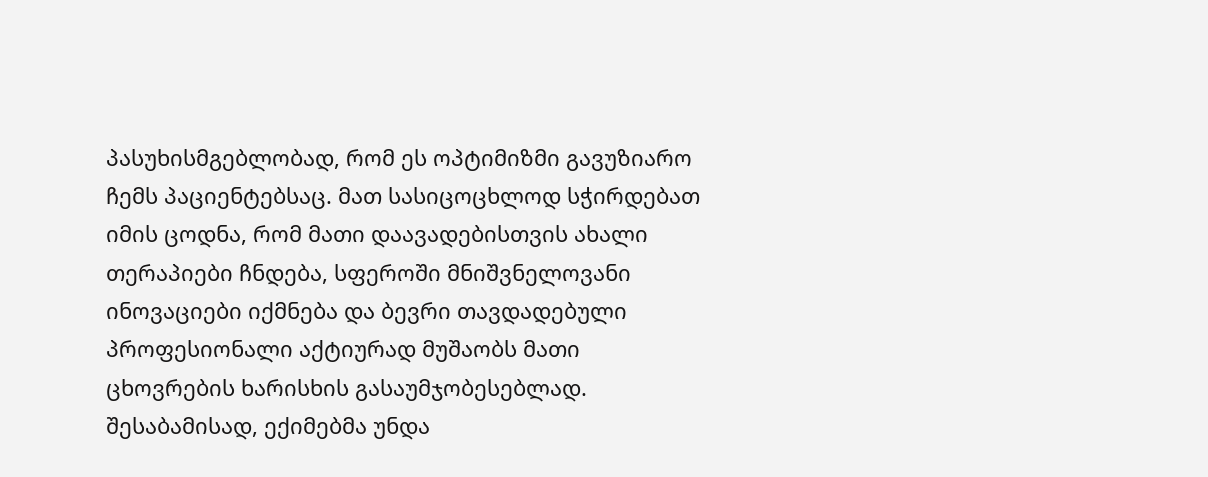პასუხისმგებლობად, რომ ეს ოპტიმიზმი გავუზიარო ჩემს პაციენტებსაც. მათ სასიცოცხლოდ სჭირდებათ იმის ცოდნა, რომ მათი დაავადებისთვის ახალი თერაპიები ჩნდება, სფეროში მნიშვნელოვანი ინოვაციები იქმნება და ბევრი თავდადებული პროფესიონალი აქტიურად მუშაობს მათი ცხოვრების ხარისხის გასაუმჯობესებლად. შესაბამისად, ექიმებმა უნდა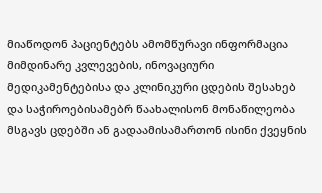მიაწოდონ პაციენტებს ამომწურავი ინფორმაცია მიმდინარე კვლევების, ინოვაციური მედიკამენტებისა და კლინიკური ცდების შესახებ და საჭიროებისამებრ წაახალისონ მონაწილეობა მსგავს ცდებში ან გადაამისამართონ ისინი ქვეყნის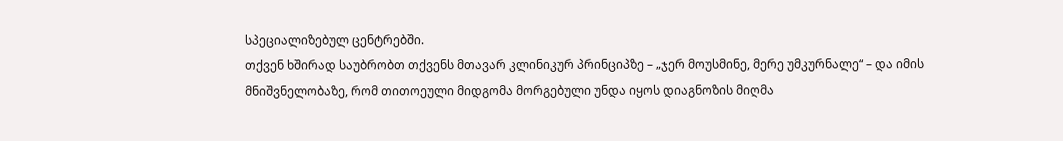სპეციალიზებულ ცენტრებში.
თქვენ ხშირად საუბრობთ თქვენს მთავარ კლინიკურ პრინციპზე – „ჯერ მოუსმინე, მერე უმკურნალე“ – და იმის მნიშვნელობაზე, რომ თითოეული მიდგომა მორგებული უნდა იყოს დიაგნოზის მიღმა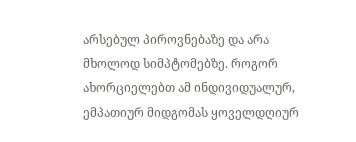არსებულ პიროვნებაზე და არა მხოლოდ სიმპტომებზე. როგორ ახორციელებთ ამ ინდივიდუალურ, ემპათიურ მიდგომას ყოველდღიურ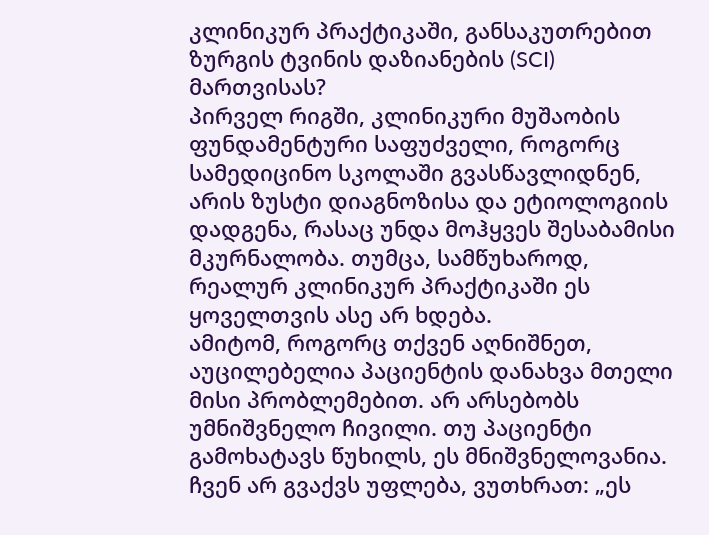კლინიკურ პრაქტიკაში, განსაკუთრებით ზურგის ტვინის დაზიანების (SCI) მართვისას?
პირველ რიგში, კლინიკური მუშაობის ფუნდამენტური საფუძველი, როგორც სამედიცინო სკოლაში გვასწავლიდნენ, არის ზუსტი დიაგნოზისა და ეტიოლოგიის დადგენა, რასაც უნდა მოჰყვეს შესაბამისი მკურნალობა. თუმცა, სამწუხაროდ, რეალურ კლინიკურ პრაქტიკაში ეს ყოველთვის ასე არ ხდება.
ამიტომ, როგორც თქვენ აღნიშნეთ, აუცილებელია პაციენტის დანახვა მთელი მისი პრობლემებით. არ არსებობს უმნიშვნელო ჩივილი. თუ პაციენტი გამოხატავს წუხილს, ეს მნიშვნელოვანია. ჩვენ არ გვაქვს უფლება, ვუთხრათ: „ეს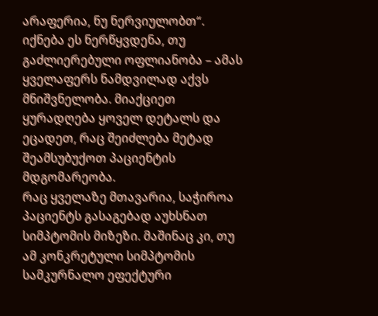არაფერია, ნუ ნერვიულობთ“. იქნება ეს ნერწყვდენა, თუ გაძლიერებული ოფლიანობა – ამას ყველაფერს ნამდვილად აქვს მნიშვნელობა. მიაქციეთ ყურადღება ყოველ დეტალს და ეცადეთ, რაც შეიძლება მეტად შეამსუბუქოთ პაციენტის მდგომარეობა.
რაც ყველაზე მთავარია, საჭიროა პაციენტს გასაგებად აუხსნათ სიმპტომის მიზეზი. მაშინაც კი, თუ ამ კონკრეტული სიმპტომის სამკურნალო ეფექტური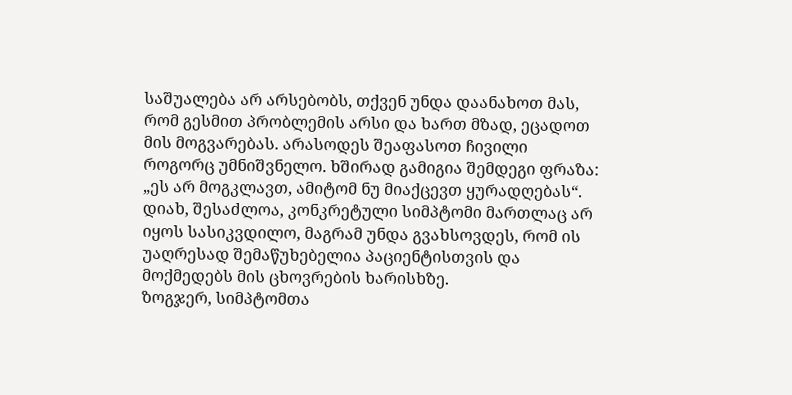საშუალება არ არსებობს, თქვენ უნდა დაანახოთ მას, რომ გესმით პრობლემის არსი და ხართ მზად, ეცადოთ მის მოგვარებას. არასოდეს შეაფასოთ ჩივილი როგორც უმნიშვნელო. ხშირად გამიგია შემდეგი ფრაზა: „ეს არ მოგკლავთ, ამიტომ ნუ მიაქცევთ ყურადღებას“. დიახ, შესაძლოა, კონკრეტული სიმპტომი მართლაც არ იყოს სასიკვდილო, მაგრამ უნდა გვახსოვდეს, რომ ის უაღრესად შემაწუხებელია პაციენტისთვის და მოქმედებს მის ცხოვრების ხარისხზე.
ზოგჯერ, სიმპტომთა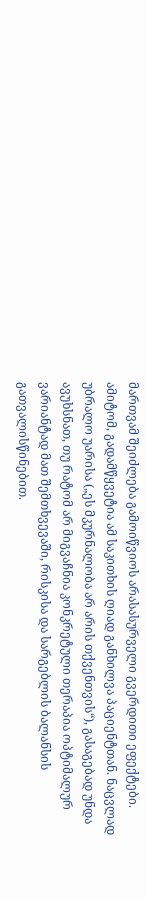მართვამ შეიძლება გამოიწვიოს არასასურველი გვერდითი ეფექტები. ამიტომ, გადამწყვეტია ამ საკითხის ღიად განხილვა პაციენტთან. ნაცვლად უბრალო უარისა („ეს მკურნალობა არ არის თქვენთვის“), გასაგებად უნდა ავუხსნათ, თუ რატომ არ მიგვაჩნია კონკრეტული თერაპია ოპტიმალურ ვარიანტად მათ შემთხვევაში, რისკისა და სარგებლის ბალანსის გათვალისწინებით.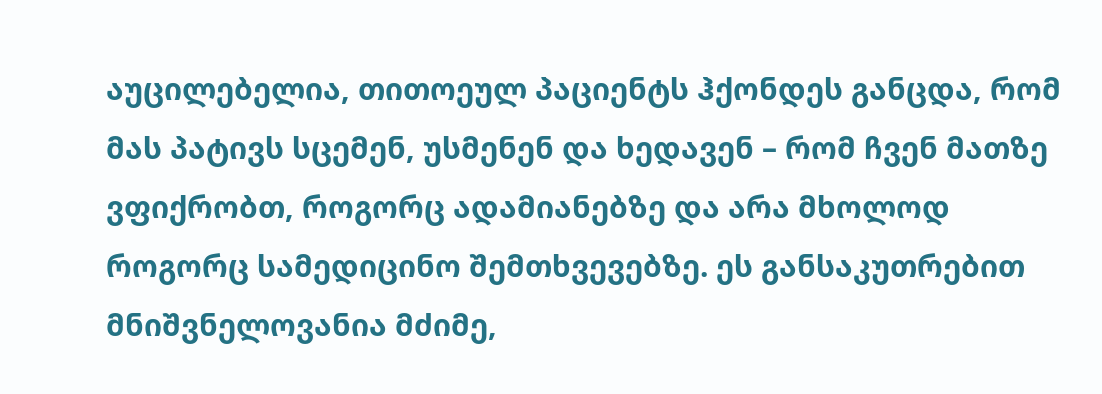აუცილებელია, თითოეულ პაციენტს ჰქონდეს განცდა, რომ მას პატივს სცემენ, უსმენენ და ხედავენ – რომ ჩვენ მათზე ვფიქრობთ, როგორც ადამიანებზე და არა მხოლოდ როგორც სამედიცინო შემთხვევებზე. ეს განსაკუთრებით მნიშვნელოვანია მძიმე,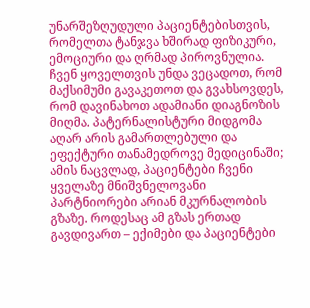უნარშეზღუდული პაციენტებისთვის, რომელთა ტანჯვა ხშირად ფიზიკური, ემოციური და ღრმად პიროვნულია. ჩვენ ყოველთვის უნდა ვეცადოთ, რომ მაქსიმუმი გავაკეთოთ და გვახსოვდეს, რომ დავინახოთ ადამიანი დიაგნოზის მიღმა. პატერნალისტური მიდგომა აღარ არის გამართლებული და ეფექტური თანამედროვე მედიცინაში; ამის ნაცვლად, პაციენტები ჩვენი ყველაზე მნიშვნელოვანი პარტნიორები არიან მკურნალობის გზაზე. როდესაც ამ გზას ერთად გავდივართ – ექიმები და პაციენტები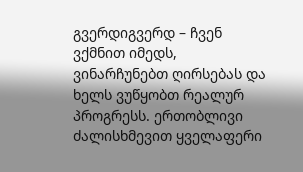გვერდიგვერდ – ჩვენ ვქმნით იმედს, ვინარჩუნებთ ღირსებას და ხელს ვუწყობთ რეალურ პროგრესს. ერთობლივი ძალისხმევით ყველაფერი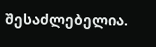შესაძლებელია.